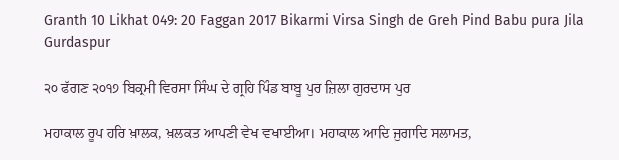Granth 10 Likhat 049: 20 Faggan 2017 Bikarmi Virsa Singh de Greh Pind Babu pura Jila Gurdaspur

੨੦ ਫੱਗਣ ੨੦੧੭ ਬਿਕ੍ਰਮੀ ਵਿਰਸਾ ਸਿੰਘ ਦੇ ਗ੍ਰਹਿ ਪਿੰਡ ਬਾਬੂ ਪੁਰ ਜ਼ਿਲਾ ਗੁਰਦਾਸ ਪੁਰ

ਮਹਾਕਾਲ ਰੂਪ ਹਰਿ ਖ਼ਾਲਕ, ਖ਼ਲਕਤ ਆਪਣੀ ਵੇਖ ਵਖਾਈਆ। ਮਹਾਕਾਲ ਆਦਿ ਜੁਗਾਦਿ ਸਲਾਮਤ,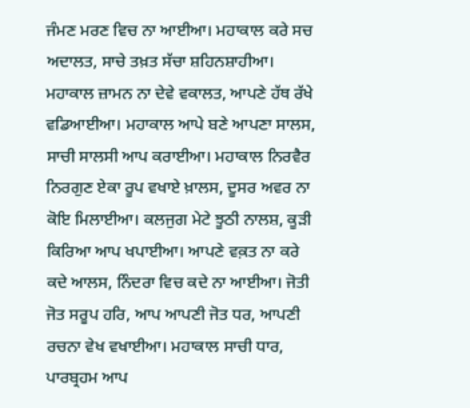ਜੰਮਣ ਮਰਣ ਵਿਚ ਨਾ ਆਈਆ। ਮਹਾਕਾਲ ਕਰੇ ਸਚ ਅਦਾਲਤ, ਸਾਚੇ ਤਖ਼ਤ ਸੱਚਾ ਸ਼ਹਿਨਸ਼ਾਹੀਆ। ਮਹਾਕਾਲ ਜ਼ਾਮਨ ਨਾ ਦੇਵੇ ਵਕਾਲਤ, ਆਪਣੇ ਹੱਥ ਰੱਖੇ ਵਡਿਆਈਆ। ਮਹਾਕਾਲ ਆਪੇ ਬਣੇ ਆਪਣਾ ਸਾਲਸ, ਸਾਚੀ ਸਾਲਸੀ ਆਪ ਕਰਾਈਆ। ਮਹਾਕਾਲ ਨਿਰਵੈਰ ਨਿਰਗੁਣ ਏਕਾ ਰੂਪ ਵਖਾਏ ਖ਼ਾਲਸ, ਦੂਸਰ ਅਵਰ ਨਾ ਕੋਇ ਮਿਲਾਈਆ। ਕਲਜੁਗ ਮੇਟੇ ਝੂਠੀ ਨਾਲਸ਼, ਕੂੜੀ ਕਿਰਿਆ ਆਪ ਖਪਾਈਆ। ਆਪਣੇ ਵਕ਼ਤ ਨਾ ਕਰੇ ਕਦੇ ਆਲਸ, ਨਿੰਦਰਾ ਵਿਚ ਕਦੇ ਨਾ ਆਈਆ। ਜੋਤੀ ਜੋਤ ਸਰੂਪ ਹਰਿ, ਆਪ ਆਪਣੀ ਜੋਤ ਧਰ, ਆਪਣੀ ਰਚਨਾ ਵੇਖ ਵਖਾਈਆ। ਮਹਾਕਾਲ ਸਾਚੀ ਧਾਰ, ਪਾਰਬ੍ਰਹਮ ਆਪ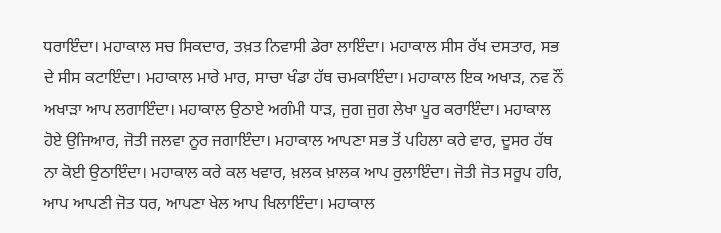ਧਰਾਇੰਦਾ। ਮਹਾਕਾਲ ਸਚ ਸਿਕਦਾਰ, ਤਖ਼ਤ ਨਿਵਾਸੀ ਡੇਰਾ ਲਾਇੰਦਾ। ਮਹਾਕਾਲ ਸੀਸ ਰੱਖ ਦਸਤਾਰ, ਸਭ ਦੇ ਸੀਸ ਕਟਾਇੰਦਾ। ਮਹਾਕਾਲ ਮਾਰੇ ਮਾਰ, ਸਾਚਾ ਖੰਡਾ ਹੱਥ ਚਮਕਾਇੰਦਾ। ਮਹਾਕਾਲ ਇਕ ਅਖਾੜ, ਨਵ ਨੌਂ ਅਖਾੜਾ ਆਪ ਲਗਾਇੰਦਾ। ਮਹਾਕਾਲ ਉਠਾਏ ਅਗੰਮੀ ਧਾੜ, ਜੁਗ ਜੁਗ ਲੇਖਾ ਪੂਰ ਕਰਾਇੰਦਾ। ਮਹਾਕਾਲ ਹੋਏ ਉਜਿਆਰ, ਜੋਤੀ ਜਲਵਾ ਨੂਰ ਜਗਾਇੰਦਾ। ਮਹਾਕਾਲ ਆਪਣਾ ਸਭ ਤੋਂ ਪਹਿਲਾ ਕਰੇ ਵਾਰ, ਦੂਸਰ ਹੱਥ ਨਾ ਕੋਈ ਉਠਾਇੰਦਾ। ਮਹਾਕਾਲ ਕਰੇ ਕਲ ਖਵਾਰ, ਖ਼ਲਕ ਖ਼ਾਲਕ ਆਪ ਰੁਲਾਇੰਦਾ। ਜੋਤੀ ਜੋਤ ਸਰੂਪ ਹਰਿ, ਆਪ ਆਪਣੀ ਜੋਤ ਧਰ, ਆਪਣਾ ਖੇਲ ਆਪ ਖਿਲਾਇੰਦਾ। ਮਹਾਕਾਲ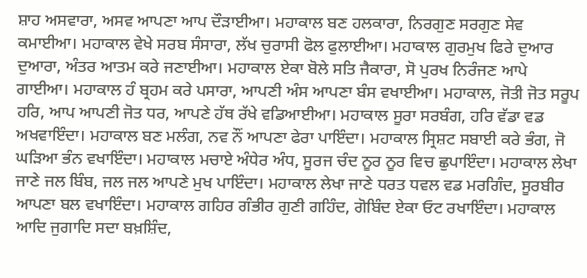ਸ਼ਾਹ ਅਸਵਾਰਾ, ਅਸਵ ਆਪਣਾ ਆਪ ਦੌੜਾਈਆ। ਮਹਾਕਾਲ ਬਣ ਹਲਕਾਰਾ, ਨਿਰਗੁਣ ਸਰਗੁਣ ਸੇਵ ਕਮਾਈਆ। ਮਹਾਕਾਲ ਵੇਖੇ ਸਰਬ ਸੰਸਾਰਾ, ਲੱਖ ਚੁਰਾਸੀ ਫੋਲ ਫੁਲਾਈਆ। ਮਹਾਕਾਲ ਗੁਰਮੁਖ ਫਿਰੇ ਦੁਆਰ ਦੁਆਰਾ, ਅੰਤਰ ਆਤਮ ਕਰੇ ਜਣਾਈਆ। ਮਹਾਕਾਲ ਏਕਾ ਬੋਲੇ ਸਤਿ ਜੈਕਾਰਾ, ਸੋ ਪੁਰਖ ਨਿਰੰਜਣ ਆਪੇ ਗਾਈਆ। ਮਹਾਕਾਲ ਹੰ ਬ੍ਰਹਮ ਕਰੇ ਪਸਾਰਾ, ਆਪਣੀ ਅੰਸ ਆਪਣਾ ਬੰਸ ਵਖਾਈਆ। ਮਹਾਕਾਲ, ਜੋਤੀ ਜੋਤ ਸਰੂਪ ਹਰਿ, ਆਪ ਆਪਣੀ ਜੋਤ ਧਰ, ਆਪਣੇ ਹੱਥ ਰੱਖੇ ਵਡਿਆਈਆ। ਮਹਾਕਾਲ ਸੂਰਾ ਸਰਬੰਗ, ਹਰਿ ਵੱਡਾ ਵਡ ਅਖਵਾਇੰਦਾ। ਮਹਾਕਾਲ ਬਣ ਮਲੰਗ, ਨਵ ਨੌਂ ਆਪਣਾ ਫੇਰਾ ਪਾਇੰਦਾ। ਮਹਾਕਾਲ ਸ੍ਰਿਸ਼ਟ ਸਬਾਈ ਕਰੇ ਭੰਗ, ਜੋ ਘੜਿਆ ਭੰਨ ਵਖਾਇੰਦਾ। ਮਹਾਕਾਲ ਮਚਾਏ ਅੰਧੇਰ ਅੰਧ, ਸੂਰਜ ਚੰਦ ਨੂਰ ਨੂਰ ਵਿਚ ਛੁਪਾਇੰਦਾ। ਮਹਾਕਾਲ ਲੇਖਾ ਜਾਣੇ ਜਲ ਬਿੰਬ, ਜਲ ਜਲ ਆਪਣੇ ਮੁਖ ਪਾਇੰਦਾ। ਮਹਾਕਾਲ ਲੇਖਾ ਜਾਣੇ ਧਰਤ ਧਵਲ ਵਡ ਮਰਗਿੰਦ, ਸੂਰਬੀਰ ਆਪਣਾ ਬਲ ਵਖਾਇੰਦਾ। ਮਹਾਕਾਲ ਗਹਿਰ ਗੰਭੀਰ ਗੁਣੀ ਗਹਿੰਦ, ਗੋਬਿੰਦ ਏਕਾ ਓਟ ਰਖਾਇੰਦਾ। ਮਹਾਕਾਲ ਆਦਿ ਜੁਗਾਦਿ ਸਦਾ ਬਖ਼ਸ਼ਿੰਦ,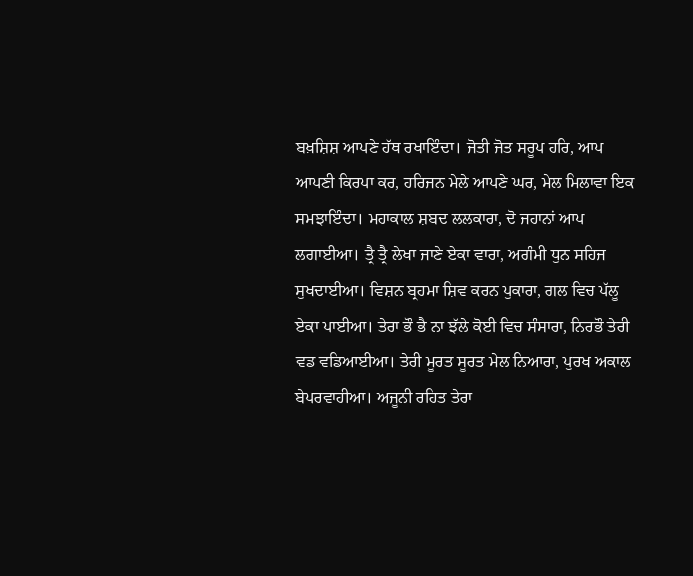ਬਖ਼ਸ਼ਿਸ਼ ਆਪਣੇ ਹੱਥ ਰਖਾਇੰਦਾ। ਜੋਤੀ ਜੋਤ ਸਰੂਪ ਹਰਿ, ਆਪ ਆਪਣੀ ਕਿਰਪਾ ਕਰ, ਹਰਿਜਨ ਮੇਲੇ ਆਪਣੇ ਘਰ, ਮੇਲ ਮਿਲਾਵਾ ਇਕ ਸਮਝਾਇੰਦਾ। ਮਹਾਕਾਲ ਸ਼ਬਦ ਲਲਕਾਰਾ, ਦੋ ਜਹਾਨਾਂ ਆਪ ਲਗਾਈਆ। ਤ੍ਰੈ ਤ੍ਰੈ ਲੇਖਾ ਜਾਣੇ ਏਕਾ ਵਾਰਾ, ਅਗੰਮੀ ਧੁਨ ਸਹਿਜ ਸੁਖਦਾਈਆ। ਵਿਸ਼ਨ ਬ੍ਰਹਮਾ ਸ਼ਿਵ ਕਰਨ ਪੁਕਾਰਾ, ਗਲ ਵਿਚ ਪੱਲੂ ਏਕਾ ਪਾਈਆ। ਤੇਰਾ ਭੌ ਭੈ ਨਾ ਝੱਲੇ ਕੋਈ ਵਿਚ ਸੰਸਾਰਾ, ਨਿਰਭੌ ਤੇਰੀ ਵਡ ਵਡਿਆਈਆ। ਤੇਰੀ ਮੂਰਤ ਸੂਰਤ ਮੇਲ ਨਿਆਰਾ, ਪੁਰਖ ਅਕਾਲ ਬੇਪਰਵਾਹੀਆ। ਅਜੂਨੀ ਰਹਿਤ ਤੇਰਾ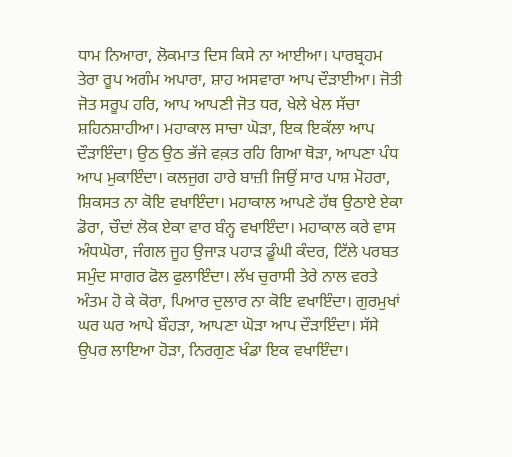ਧਾਮ ਨਿਆਰਾ, ਲੋਕਮਾਤ ਦਿਸ ਕਿਸੇ ਨਾ ਆਈਆ। ਪਾਰਬ੍ਰਹਮ ਤੇਰਾ ਰੂਪ ਅਗੰਮ ਅਪਾਰਾ, ਸ਼ਾਹ ਅਸਵਾਰਾ ਆਪ ਦੌੜਾਈਆ। ਜੋਤੀ ਜੋਤ ਸਰੂਪ ਹਰਿ, ਆਪ ਆਪਣੀ ਜੋਤ ਧਰ, ਖੇਲੇ ਖੇਲ ਸੱਚਾ ਸ਼ਹਿਨਸ਼ਾਹੀਆ। ਮਹਾਕਾਲ ਸਾਚਾ ਘੋੜਾ, ਇਕ ਇਕੱਲਾ ਆਪ ਦੌੜਾਇੰਦਾ। ਉਠ ਉਠ ਭੱਜੇ ਵਕ਼ਤ ਰਹਿ ਗਿਆ ਥੋੜਾ, ਆਪਣਾ ਪੰਧ ਆਪ ਮੁਕਾਇੰਦਾ। ਕਲਜੁਗ ਹਾਰੇ ਬਾਜ਼ੀ ਜਿਉਂ ਸਾਰ ਪਾਸ਼ ਮੋਹਰਾ, ਸ਼ਿਕਸਤ ਨਾ ਕੋਇ ਵਖਾਇੰਦਾ। ਮਹਾਕਾਲ ਆਪਣੇ ਹੱਥ ਉਠਾਏ ਏਕਾ ਡੋਰਾ, ਚੌਦਾਂ ਲੋਕ ਏਕਾ ਵਾਰ ਬੰਨ੍ਹ ਵਖਾਇੰਦਾ। ਮਹਾਕਾਲ ਕਰੇ ਵਾਸ ਅੰਧਘੋਰਾ, ਜੰਗਲ ਜੂਹ ਉਜਾੜ ਪਹਾੜ ਡੂੰਘੀ ਕੰਦਰ, ਟਿੱਲੇ ਪਰਬਤ ਸਮੁੰਦ ਸਾਗਰ ਫੋਲ ਫੁਲਾਇੰਦਾ। ਲੱਖ ਚੁਰਾਸੀ ਤੇਰੇ ਨਾਲ ਵਰਤੇ ਅੰਤਮ ਹੋ ਕੇ ਕੋਰਾ, ਪਿਆਰ ਦੁਲਾਰ ਨਾ ਕੋਇ ਵਖਾਇੰਦਾ। ਗੁਰਮੁਖਾਂ ਘਰ ਘਰ ਆਪੇ ਬੌਹੜਾ, ਆਪਣਾ ਘੋੜਾ ਆਪ ਦੌੜਾਇੰਦਾ। ਸੱਸੇ ਉਪਰ ਲਾਇਆ ਹੋੜਾ, ਨਿਰਗੁਣ ਖੰਡਾ ਇਕ ਵਖਾਇੰਦਾ।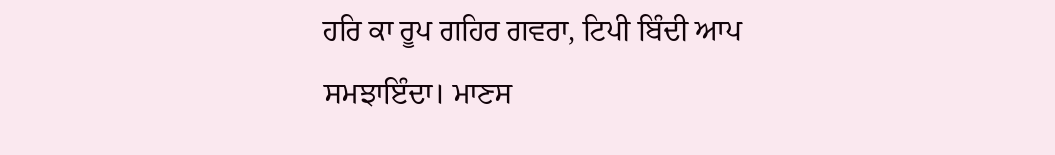ਹਰਿ ਕਾ ਰੂਪ ਗਹਿਰ ਗਵਰਾ, ਟਿਪੀ ਬਿੰਦੀ ਆਪ ਸਮਝਾਇੰਦਾ। ਮਾਣਸ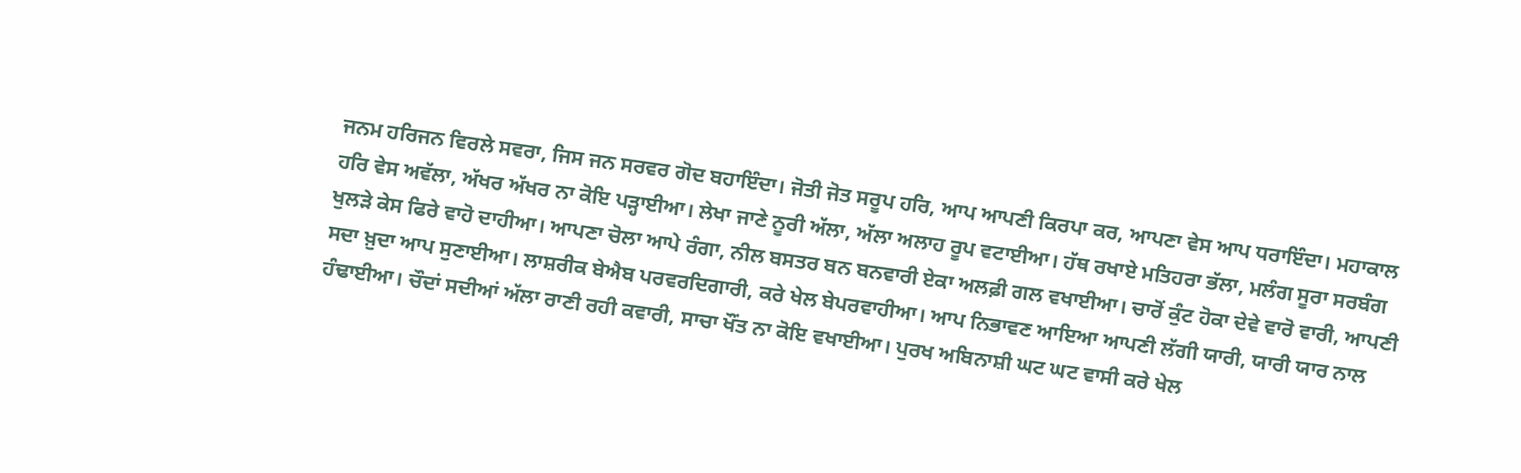ਜਨਮ ਹਰਿਜਨ ਵਿਰਲੇ ਸਵਰਾ, ਜਿਸ ਜਨ ਸਰਵਰ ਗੋਦ ਬਹਾਇੰਦਾ। ਜੋਤੀ ਜੋਤ ਸਰੂਪ ਹਰਿ, ਆਪ ਆਪਣੀ ਕਿਰਪਾ ਕਰ, ਆਪਣਾ ਵੇਸ ਆਪ ਧਰਾਇੰਦਾ। ਮਹਾਕਾਲ ਹਰਿ ਵੇਸ ਅਵੱਲਾ, ਅੱਖਰ ਅੱਖਰ ਨਾ ਕੋਇ ਪੜ੍ਹਾਈਆ। ਲੇਖਾ ਜਾਣੇ ਨੂਰੀ ਅੱਲਾ, ਅੱਲਾ ਅਲਾਹ ਰੂਪ ਵਟਾਈਆ। ਹੱਥ ਰਖਾਏ ਮਤਿਹਰਾ ਭੱਲਾ, ਮਲੰਗ ਸੂਰਾ ਸਰਬੰਗ ਖੁਲੜੇ ਕੇਸ ਫਿਰੇ ਵਾਹੋ ਦਾਹੀਆ। ਆਪਣਾ ਚੋਲਾ ਆਪੇ ਰੰਗਾ, ਨੀਲ ਬਸਤਰ ਬਨ ਬਨਵਾਰੀ ਏਕਾ ਅਲਫ਼ੀ ਗਲ ਵਖਾਈਆ। ਚਾਰੋਂ ਕੁੰਟ ਹੋਕਾ ਦੇਵੇ ਵਾਰੋ ਵਾਰੀ, ਆਪਣੀ ਸਦਾ ਖ਼ੁਦਾ ਆਪ ਸੁਣਾਈਆ। ਲਾਸ਼ਰੀਕ ਬੇਐਬ ਪਰਵਰਦਿਗਾਰੀ, ਕਰੇ ਖੇਲ ਬੇਪਰਵਾਹੀਆ। ਆਪ ਨਿਭਾਵਣ ਆਇਆ ਆਪਣੀ ਲੱਗੀ ਯਾਰੀ, ਯਾਰੀ ਯਾਰ ਨਾਲ ਹੰਢਾਈਆ। ਚੌਦਾਂ ਸਦੀਆਂ ਅੱਲਾ ਰਾਣੀ ਰਹੀ ਕਵਾਰੀ, ਸਾਚਾ ਖੌਂਤ ਨਾ ਕੋਇ ਵਖਾਈਆ। ਪੁਰਖ ਅਬਿਨਾਸ਼ੀ ਘਟ ਘਟ ਵਾਸੀ ਕਰੇ ਖੇਲ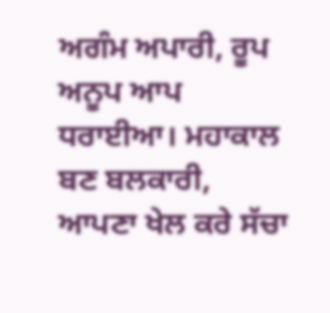ਅਗੰਮ ਅਪਾਰੀ, ਰੂਪ ਅਨੂਪ ਆਪ ਧਰਾਈਆ। ਮਹਾਕਾਲ ਬਣ ਬਲਕਾਰੀ, ਆਪਣਾ ਖੇਲ ਕਰੇ ਸੱਚਾ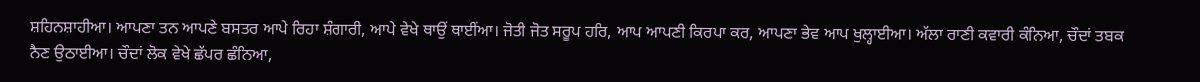ਸ਼ਹਿਨਸ਼ਾਹੀਆ। ਆਪਣਾ ਤਨ ਆਪਣੇ ਬਸਤਰ ਆਪੇ ਰਿਹਾ ਸ਼ੰਗਾਰੀ, ਆਪੇ ਵੇਖੇ ਥਾਉਂ ਥਾਈਂਆ। ਜੋਤੀ ਜੋਤ ਸਰੂਪ ਹਰਿ, ਆਪ ਆਪਣੀ ਕਿਰਪਾ ਕਰ, ਆਪਣਾ ਭੇਵ ਆਪ ਖੁਲ੍ਹਾਈਆ। ਅੱਲਾ ਰਾਣੀ ਕਵਾਰੀ ਕੰਨਿਆ, ਚੌਦਾਂ ਤਬਕ ਨੈਣ ਉਠਾਈਆ। ਚੌਦਾਂ ਲੋਕ ਵੇਖੇ ਛੱਪਰ ਛੰਨਿਆ,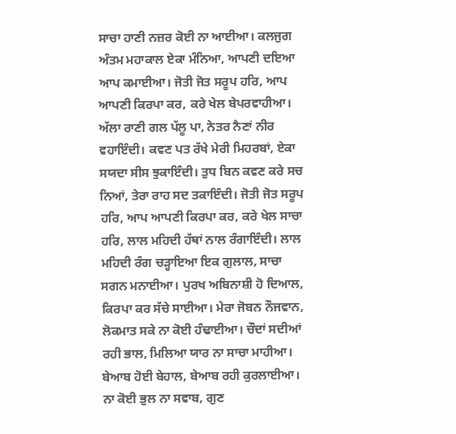ਸਾਚਾ ਹਾਣੀ ਨਜ਼ਰ ਕੋਈ ਨਾ ਆਈਆ। ਕਲਜੁਗ ਅੰਤਮ ਮਹਾਕਾਲ ਏਕਾ ਮੰਨਿਆ, ਆਪਣੀ ਦਇਆ ਆਪ ਕਮਾਈਆ। ਜੋਤੀ ਜੋਤ ਸਰੂਪ ਹਰਿ, ਆਪ ਆਪਣੀ ਕਿਰਪਾ ਕਰ, ਕਰੇ ਖੇਲ ਬੇਪਰਵਾਹੀਆ। ਅੱਲਾ ਰਾਣੀ ਗਲ ਪੱਲੂ ਪਾ, ਨੇਤਰ ਨੈਣਾਂ ਨੀਰ ਵਹਾਇੰਦੀ। ਕਵਣ ਪਤ ਰੱਖੇ ਮੇਰੀ ਮਿਹਰਬਾਂ, ਏਕਾ ਸਯਦਾ ਸੀਸ ਝੁਕਾਇੰਦੀ। ਤੁਧ ਬਿਨ ਕਵਣ ਕਰੇ ਸਚ ਨਿਆਂ, ਤੇਰਾ ਰਾਹ ਸਦ ਤਕਾਇੰਦੀ। ਜੋਤੀ ਜੋਤ ਸਰੂਪ ਹਰਿ, ਆਪ ਆਪਣੀ ਕਿਰਪਾ ਕਰ, ਕਰੇ ਖੇਲ ਸਾਚਾ ਹਰਿ, ਲਾਲ ਮਹਿਦੀ ਹੱਥਾਂ ਨਾਲ ਰੰਗਾਇੰਦੀ। ਲਾਲ ਮਹਿਦੀ ਰੰਗ ਚੜ੍ਹਾਇਆ ਇਕ ਗੁਲਾਲ, ਸਾਚਾ ਸਗਨ ਮਨਾਈਆ। ਪੁਰਖ ਅਬਿਨਾਸ਼ੀ ਹੋ ਦਿਆਲ, ਕਿਰਪਾ ਕਰ ਸੱਚੇ ਸਾਈਆ। ਮੇਰਾ ਜੋਬਨ ਨੌਜਵਾਨ, ਲੋਕਮਾਤ ਸਕੇ ਨਾ ਕੋਈ ਹੰਢਾਈਆ। ਚੌਦਾਂ ਸਦੀਆਂ ਰਹੀ ਭਾਲ, ਮਿਲਿਆ ਯਾਰ ਨਾ ਸਾਚਾ ਮਾਹੀਆ। ਬੇਆਬ ਹੋਈ ਬੇਹਾਲ, ਬੇਆਬ ਰਹੀ ਕੁਰਲਾਈਆ। ਨਾ ਕੋਈ ਭੁਲ ਨਾ ਸਵਾਬ, ਗੁਣ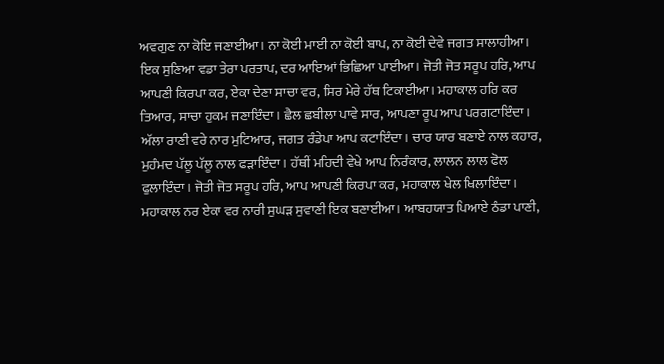ਅਵਗੁਣ ਨਾ ਕੋਇ ਜਣਾਈਆ। ਨਾ ਕੋਈ ਮਾਈ ਨਾ ਕੋਈ ਬਾਪ, ਨਾ ਕੋਈ ਦੇਵੇ ਜਗਤ ਸਾਲਾਹੀਆ। ਇਕ ਸੁਣਿਆ ਵਡਾ ਤੇਰਾ ਪਰਤਾਪ, ਦਰ ਆਇਆਂ ਭਿਛਿਆ ਪਾਈਆ। ਜੋਤੀ ਜੋਤ ਸਰੂਪ ਹਰਿ, ਆਪ ਆਪਣੀ ਕਿਰਪਾ ਕਰ, ਏਕਾ ਦੇਣਾ ਸਾਚਾ ਵਰ, ਸਿਰ ਮੇਰੇ ਹੱਥ ਟਿਕਾਈਆ। ਮਹਾਕਾਲ ਹਰਿ ਕਰ ਤਿਆਰ, ਸਾਚਾ ਹੁਕਮ ਜਣਾਇੰਦਾ। ਛੈਲ ਛਬੀਲਾ ਪਾਵੇ ਸਾਰ, ਆਪਣਾ ਰੂਪ ਆਪ ਪਰਗਟਾਇੰਦਾ। ਅੱਲਾ ਰਾਣੀ ਵਰੇ ਨਾਰ ਮੁਟਿਆਰ, ਜਗਤ ਰੰਡੇਪਾ ਆਪ ਕਟਾਇੰਦਾ। ਚਾਰ ਯਾਰ ਬਣਾਏ ਨਾਲ ਕਹਾਰ, ਮੁਹੰਮਦ ਪੱਲੂ ਪੱਲੂ ਨਾਲ ਫੜਾਇੰਦਾ। ਹੱਥੀਂ ਮਹਿਦੀ ਵੇਖੇ ਆਪ ਨਿਰੰਕਾਰ, ਲਾਲਨ ਲਾਲ ਫੋਲ ਫੁਲਾਇੰਦਾ। ਜੋਤੀ ਜੋਤ ਸਰੂਪ ਹਰਿ, ਆਪ ਆਪਣੀ ਕਿਰਪਾ ਕਰ, ਮਹਾਕਾਲ ਖੇਲ ਖਿਲਾਇੰਦਾ। ਮਹਾਕਾਲ ਨਰ ਏਕਾ ਵਰ ਨਾਰੀ ਸੁਘੜ ਸੁਵਾਣੀ ਇਕ ਬਣਾਈਆ। ਆਬਹਯਾਤ ਪਿਆਏ ਠੰਡਾ ਪਾਣੀ,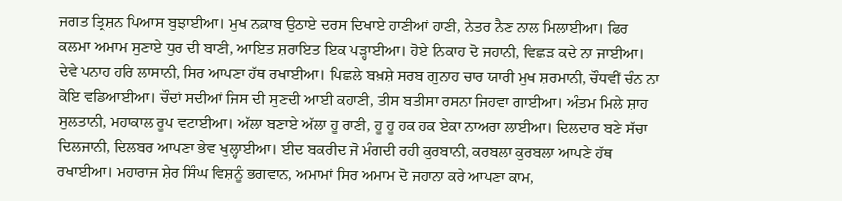ਜਗਤ ਤ੍ਰਿਸ਼ਨ ਪਿਆਸ ਬੁਝਾਈਆ। ਮੁਖ ਨਕ਼ਾਬ ਉਠਾਏ ਦਰਸ ਦਿਖਾਏ ਹਾਣੀਆਂ ਹਾਣੀ, ਨੇਤਰ ਨੈਣ ਨਾਲ ਮਿਲਾਈਆ। ਫਿਰ ਕਲਮਾ ਅਮਾਮ ਸੁਣਾਏ ਧੁਰ ਦੀ ਬਾਣੀ, ਆਇਤ ਸ਼ਰਾਇਤ ਇਕ ਪੜ੍ਹਾਈਆ। ਹੋਏ ਨਿਕਾਹ ਦੋ ਜਹਾਨੀ, ਵਿਛੜ ਕਦੇ ਨਾ ਜਾਈਆ। ਦੇਵੇ ਪਨਾਹ ਹਰਿ ਲਾਸਾਨੀ, ਸਿਰ ਆਪਣਾ ਹੱਥ ਰਖਾਈਆ। ਪਿਛਲੇ ਬਖ਼ਸ਼ੇ ਸਰਬ ਗੁਨਾਹ ਚਾਰ ਯਾਰੀ ਮੁਖ ਸ਼ਰਮਾਨੀ, ਚੌਧਵੀਂ ਚੰਨ ਨਾ ਕੋਇ ਵਡਿਆਈਆ। ਚੌਦਾਂ ਸਦੀਆਂ ਜਿਸ ਦੀ ਸੁਣਦੀ ਆਈ ਕਹਾਣੀ, ਤੀਸ ਬਤੀਸਾ ਰਸਨਾ ਜਿਹਵਾ ਗਾਈਆ। ਅੰਤਮ ਮਿਲੇ ਸ਼ਾਹ ਸੁਲਤਾਨੀ, ਮਹਾਕਾਲ ਰੂਪ ਵਟਾਈਆ। ਅੱਲਾ ਬਣਾਏ ਅੱਲਾ ਹੂ ਰਾਣੀ, ਹੂ ਹੂ ਹਕ ਹਕ ਏਕਾ ਨਾਅਰਾ ਲਾਈਆ। ਦਿਲਦਾਰ ਬਣੇ ਸੱਚਾ ਦਿਲਜਾਨੀ, ਦਿਲਬਰ ਆਪਣਾ ਭੇਵ ਖੁਲ੍ਹਾਈਆ। ਈਦ ਬਕਰੀਦ ਜੋ ਮੰਗਦੀ ਰਹੀ ਕੁਰਬਾਨੀ, ਕਰਬਲਾ ਕੁਰਬਲਾ ਆਪਣੇ ਹੱਥ ਰਖਾਈਆ। ਮਹਾਰਾਜ ਸ਼ੇਰ ਸਿੰਘ ਵਿਸ਼ਨੂੰ ਭਗਵਾਨ, ਅਮਾਮਾਂ ਸਿਰ ਅਮਾਮ ਦੋ ਜਹਾਨਾ ਕਰੇ ਆਪਣਾ ਕਾਮ,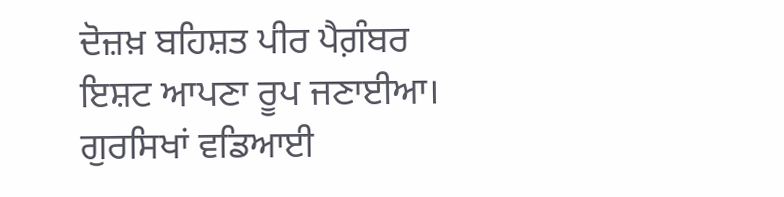ਦੋਜ਼ਖ਼ ਬਹਿਸ਼ਤ ਪੀਰ ਪੈਗ਼ੰਬਰ ਇਸ਼ਟ ਆਪਣਾ ਰੂਪ ਜਣਾਈਆ। ਗੁਰਸਿਖਾਂ ਵਡਿਆਈ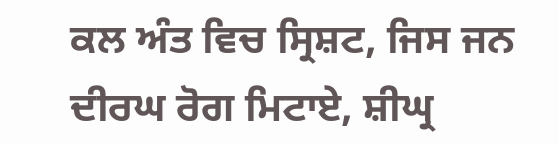ਕਲ ਅੰਤ ਵਿਚ ਸ੍ਰਿਸ਼ਟ, ਜਿਸ ਜਨ ਦੀਰਘ ਰੋਗ ਮਿਟਾਏ, ਸ਼ੀਘ੍ਰ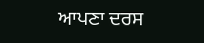ਆਪਣਾ ਦਰਸ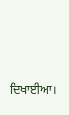ਦਿਖਾਈਆ।